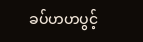ခပ်ဟဟပွင့်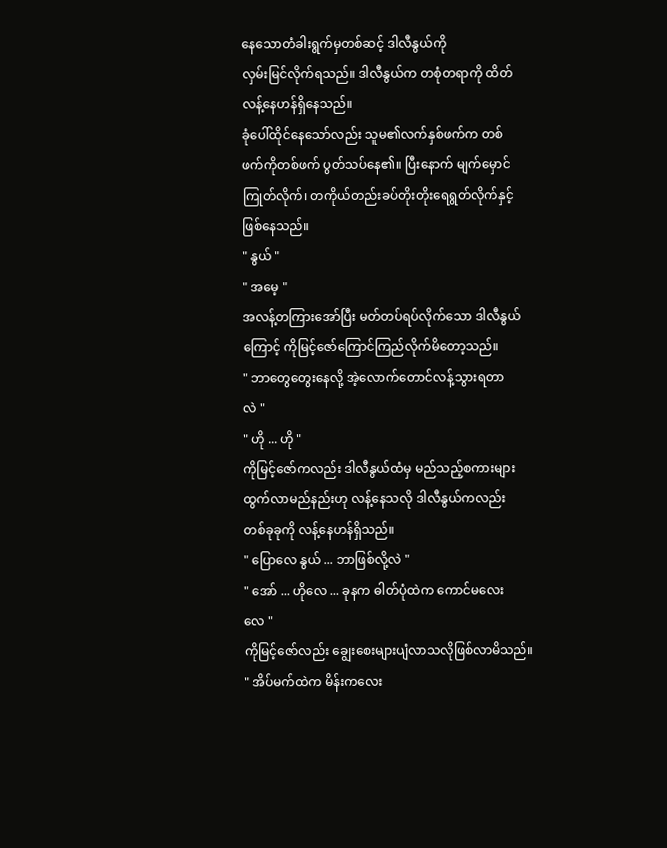နေသောတံခါးရွက်မှတစ်ဆင့် ဒါလီနွယ်ကို
လှမ်းမြင်လိုက်ရသည်။ ဒါလီနွယ်က တစုံတရာကို ထိတ်
လန့်နေဟန်ရှိနေသည်။
ခုံပေါ်ထိုင်နေသော်လည်း သူမ၏လက်နှစ်ဖက်က တစ်
ဖက်ကိုတစ်ဖက် ပွတ်သပ်နေ၏။ ပြီးနောက် မျက်မှောင်
ကြုတ်လိုက်၊ တကိုယ်တည်းခပ်တိုးတိုးရေရွတ်လိုက်နှင့်
ဖြစ်နေသည်။
" နွယ် "
" အမေ့ "
အလန့်တကြားအော်ပြီး မတ်တပ်ရပ်လိုက်သော ဒါလီနွယ်
ကြောင့် ကိုမြင့်ဇော်ကြောင်ကြည်လိုက်မိတော့သည်။
" ဘာတွေတွေးနေလို့ အဲ့လောက်တောင်လန့်သွားရတာ
လဲ "
" ဟို ... ဟို "
ကိုမြင့်ဇော်ကလည်း ဒါလီနွယ်ထံမှ မည်သည့်စကားများ
ထွက်လာမည်နည်းဟု လန့်နေသလို ဒါလီနွယ်ကလည်း
တစ်ခုခုကို လန့်နေဟန်ရှိသည်။
" ပြောလေ နွယ် ... ဘာဖြစ်လို့လဲ "
" အော် ... ဟိုလေ ... ခုနက ဓါတ်ပုံထဲက ကောင်မလေး
လေ "
ကိုမြင့်ဇော်လည်း ချွေးစေးများပျံလာသလိုဖြစ်လာမိသည်။
" အိပ်မက်ထဲက မိန်းကလေး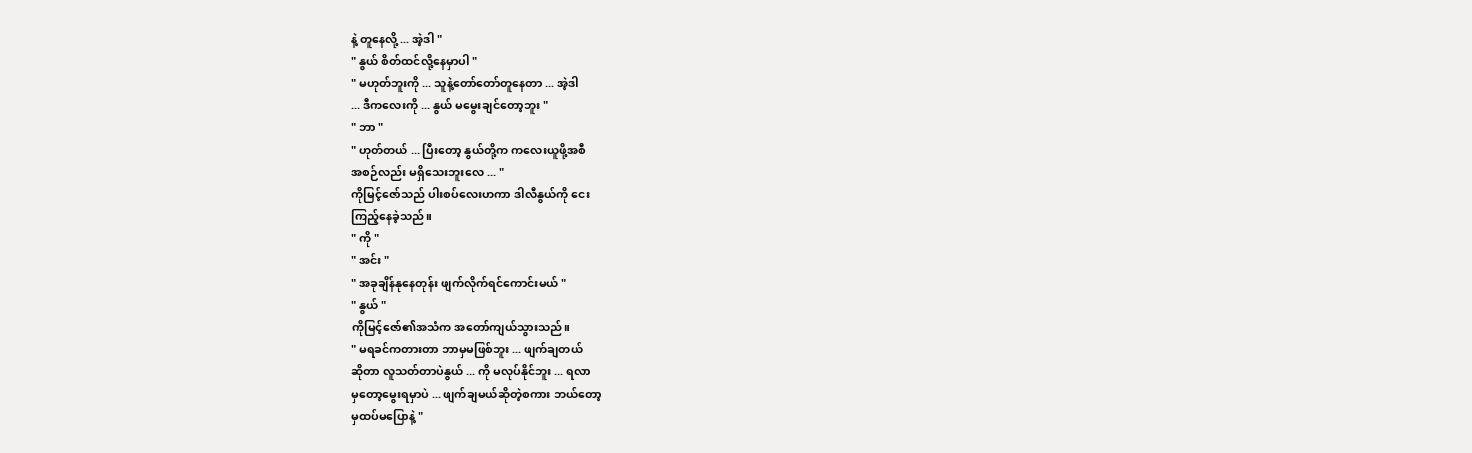နဲ့ တူနေလို့ ... အဲ့ဒါ "
" နွယ် စိတ်ထင်လို့နေမှာပါ "
" မဟုတ်ဘူးကို ... သူနဲ့တော်တော်တူနေတာ ... အဲ့ဒါ
... ဒီကလေးကို ... နွယ် မမွေးချင်တော့ဘူး "
" ဘာ "
" ဟုတ်တယ် ... ပြီးတော့ နွယ်တို့က ကလေးယူဖို့အစီ
အစဉ်လည်း မရှိသေးဘူးလေ ... "
ကိုမြင့်ဇော်သည် ပါးစပ်လေးဟကာ ဒါလီနွယ်ကို ငေး
ကြည့်နေခဲ့သည်။
" ကို "
" အင်း "
" အခုချိန်နုနေတုန်း ဖျက်လိုက်ရင်ကောင်းမယ် "
" နွယ် "
ကိုမြင့်ဇော်၏အသံက အတော်ကျယ်သွားသည်။
" မရခင်ကတားတာ ဘာမှမဖြစ်ဘူး ... ဖျက်ချတယ်
ဆိုတာ လူသတ်တာပဲနွယ် ... ကို မလုပ်နိုင်ဘူး ... ရလာ
မှတော့မွေးရမှာပဲ ... ဖျက်ချမယ်ဆိုတဲ့စကား ဘယ်တော့
မှထပ်မပြောနဲ့ "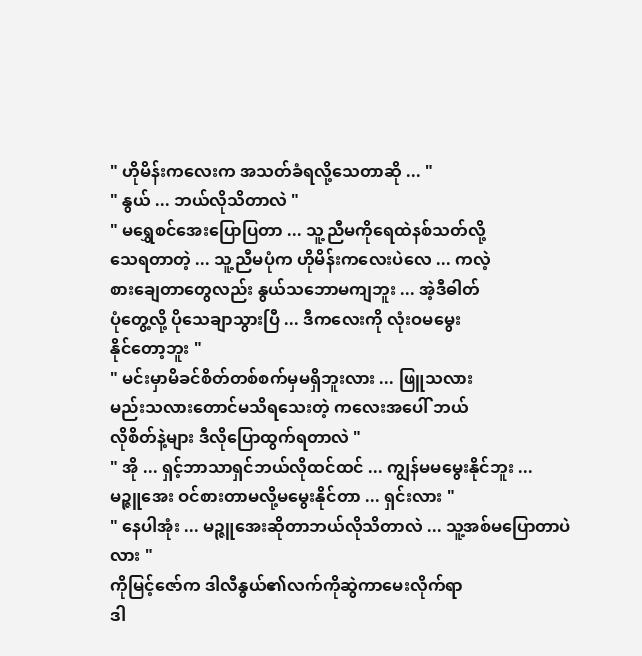" ဟိုမိန်းကလေးက အသတ်ခံရလို့သေတာဆို ... "
" နွယ် ... ဘယ်လိုသိတာလဲ "
" မရွှေစင်အေးပြောပြတာ ... သူ့ညီမကိုရေထဲနစ်သတ်လို့
သေရတာတဲ့ ... သူ့ညီမပုံက ဟိုမိန်းကလေးပဲလေ ... ကလဲ့
စားချေတာတွေလည်း နွယ်သဘောမကျဘူး ... အဲ့ဒီဓါတ်
ပုံတွေ့လို့ ပိုသေချာသွားပြီ ... ဒီကလေးကို လုံးဝမမွေး
နိုင်တော့ဘူး "
" မင်းမှာမိခင်စိတ်တစ်စက်မှမရှိဘူးလား ... ဖြူသလား
မည်းသလားတောင်မသိရသေးတဲ့ ကလေးအပေါ် ဘယ်
လိုစိတ်နဲ့များ ဒီလိုပြောထွက်ရတာလဲ "
" အို ... ရှင့်ဘာသာရှင်ဘယ်လိုထင်ထင် ... ကျွန်မမမွေးနိုင်ဘူး ...
မဉ္ဇူအေး ဝင်စားတာမလို့မမွေးနိုင်တာ ... ရှင်းလား "
" နေပါအုံး ... မဉ္ဇူအေးဆိုတာဘယ်လိုသိတာလဲ ... သူ့အစ်မပြောတာပဲလား "
ကိုမြင့်ဇော်က ဒါလီနွယ်၏လက်ကိုဆွဲကာမေးလိုက်ရာ
ဒါ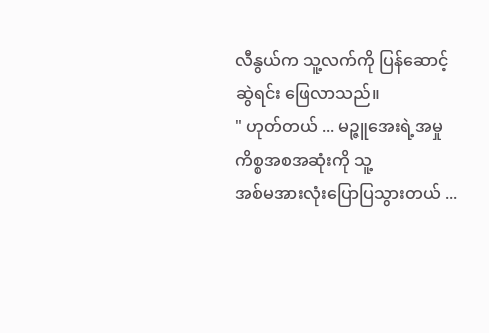လီနွယ်က သူ့လက်ကို ပြန်ဆောင့်ဆွဲရင်း ဖြေလာသည်။
" ဟုတ်တယ် ... မဉ္ဇူအေးရဲ့အမှုကိစ္စအစအဆုံးကို သူ့
အစ်မအားလုံးပြောပြသွားတယ် ...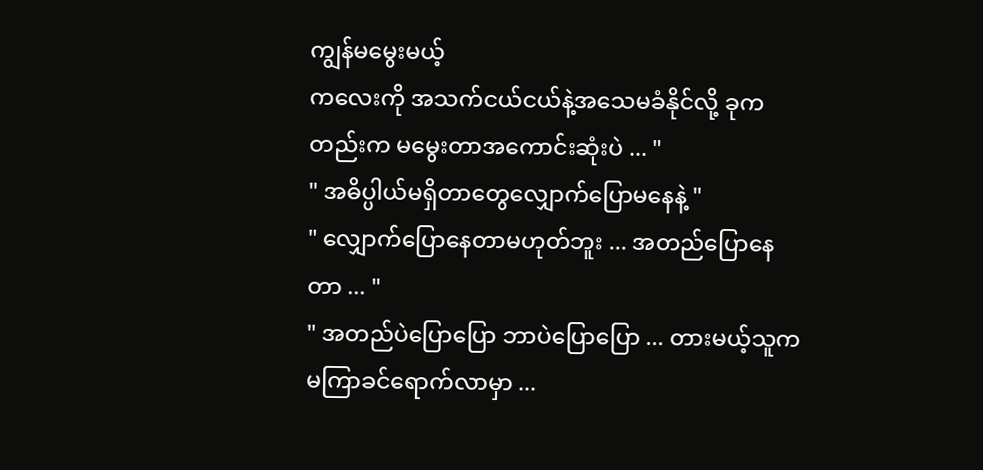ကျွန်မမွေးမယ့်
ကလေးကို အသက်ငယ်ငယ်နဲ့အသေမခံနိုင်လို့ ခုက
တည်းက မမွေးတာအကောင်းဆုံးပဲ ... "
" အဓိပ္ပါယ်မရှိတာတွေလျှောက်ပြောမနေနဲ့ "
" လျှောက်ပြောနေတာမဟုတ်ဘူး ... အတည်ပြောနေ
တာ ... "
" အတည်ပဲပြောပြော ဘာပဲပြောပြော ... တားမယ့်သူက
မကြာခင်ရောက်လာမှာ ...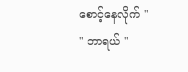စောင့်နေလိုက် "
" ဘာရယ် "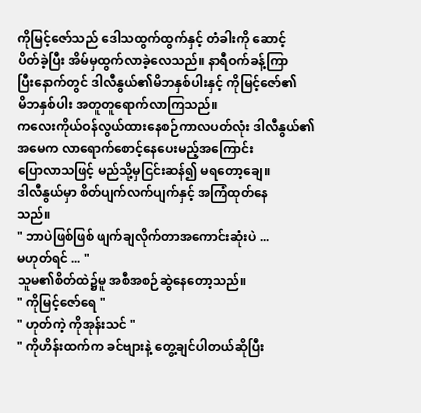ကိုမြင့်ဇော်သည် ဒေါသထွက်ထွက်နှင့် တံခါးကို ဆောင့်
ပိတ်ခဲ့ပြီး အိမ်မှထွက်လာခဲ့လေသည်။ နာရီဝက်ခန့်ကြာ
ပြီးနောက်တွင် ဒါလီနွယ်၏မိဘနှစ်ပါးနှင့် ကိုမြင့်ဇော်၏
မိဘနှစ်ပါး အတူတူရောက်လာကြသည်။
ကလေးကိုယ်ဝန်လွယ်ထားနေစဉ်ကာလပတ်လုံး ဒါလီနွယ်၏ အမေက လာရောက်စောင့်နေပေးမည့်အကြောင်း
ပြောလာသဖြင့် မည်သို့မှငြင်းဆန်၍ မရတော့ချေ။
ဒါလီနွယ်မှာ စိတ်ပျက်လက်ပျက်နှင့် အကြံထုတ်နေ
သည်။
" ဘာပဲဖြစ်ဖြစ် ဖျက်ချလိုက်တာအကောင်းဆုံးပဲ ...
မဟုတ်ရင် ... "
သူမ၏စိတ်ထဲ၌မူ အစီအစဉ်ဆွဲနေတော့သည်။
" ကိုမြင့်ဇော်ရေ "
" ဟုတ်ကဲ့ ကိုအုန်းသင် "
" ကိုဟိန်းထက်က ခင်ဗျားနဲ့ တွေ့ချင်ပါတယ်ဆိုပြီး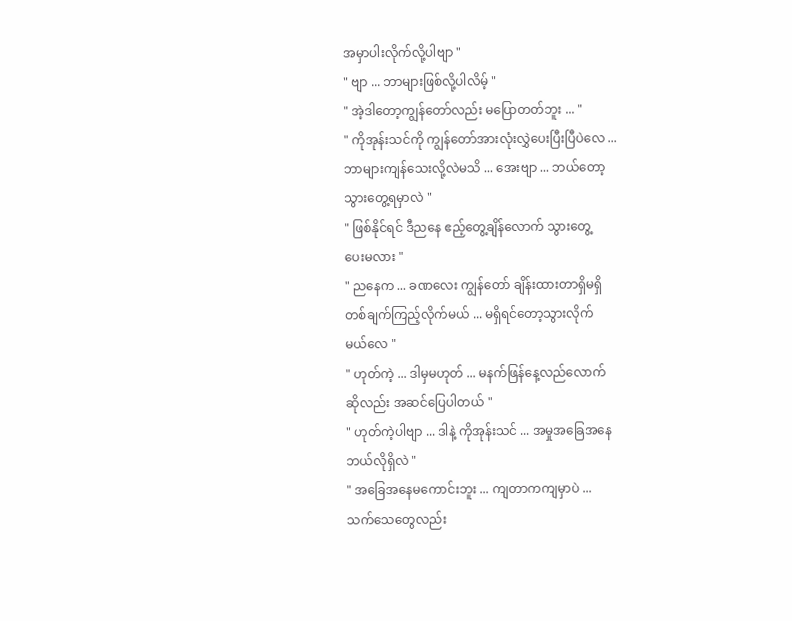အမှာပါးလိုက်လို့ပါဗျာ "
" ဗျာ ... ဘာများဖြစ်လို့ပါလိမ့် "
" အဲ့ဒါတော့ကျွန်တော်လည်း မပြောတတ်ဘူး ... "
" ကိုအုန်းသင်ကို ကျွန်တော်အားလုံးလွှဲပေးပြီးပြီပဲလေ ...
ဘာများကျန်သေးလို့လဲမသိ ... အေးဗျာ ... ဘယ်တော့
သွားတွေ့ရမှာလဲ "
" ဖြစ်နိုင်ရင် ဒီညနေ ဧည့်တွေ့ချိန်လောက် သွားတွေ့
ပေးမလား "
" ညနေက ... ခဏလေး ကျွန်တော် ချိန်းထားတာရှိမရှိ
တစ်ချက်ကြည့်လိုက်မယ် ... မရှိရင်တော့သွားလိုက်
မယ်လေ "
" ဟုတ်ကဲ့ ... ဒါမှမဟုတ် ... မနက်ဖြန်နေ့လည်လောက်
ဆိုလည်း အဆင်ပြေပါတယ် "
" ဟုတ်ကဲ့ပါဗျာ ... ဒါနဲ့ ကိုအုန်းသင် ... အမှုအခြေအနေ
ဘယ်လိုရှိလဲ "
" အခြေအနေမကောင်းဘူး ... ကျတာကကျမှာပဲ ...
သက်သေတွေလည်း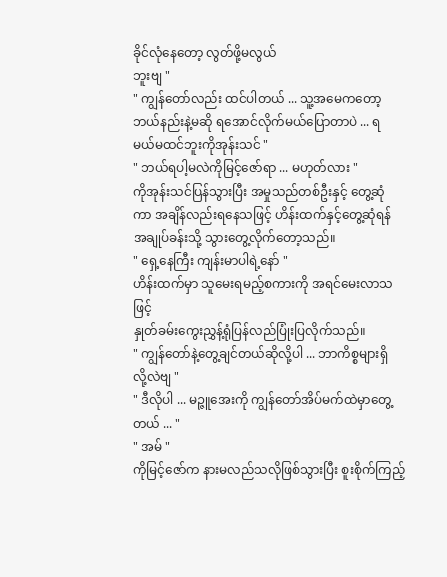ခိုင်လုံနေတော့ လွတ်ဖို့မလွယ်
ဘူးဗျ "
" ကျွန်တော်လည်း ထင်ပါတယ် ... သူ့အမေကတော့
ဘယ်နည်းနဲ့မဆို ရအောင်လိုက်မယ်ပြောတာပဲ ... ရ
မယ်မထင်ဘူးကိုအုန်းသင် "
" ဘယ်ရပါ့မလဲကိုမြင့်ဇော်ရာ ... မဟုတ်လား "
ကိုအုန်းသင်ပြန်သွားပြီး အမှုသည်တစ်ဦးနှင့် တွေ့ဆုံ
ကာ အချိန်လည်းရနေသဖြင့် ဟိန်းထက်နှင့်တွေ့ဆုံရန်
အချုပ်ခန်းသို့ သွားတွေ့လိုက်တော့သည်။
" ရှေ့နေကြီး ကျန်းမာပါရဲ့နော် "
ဟိန်းထက်မှာ သူမေးရမည့်စကားကို အရင်မေးလာသဖြင့်
နှုတ်ခမ်းကွေးညွှန့်ရုံပြန်လည်ပြုံးပြလိုက်သည်။
" ကျွန်တော်နဲ့တွေ့ချင်တယ်ဆိုလို့ပါ ... ဘာကိစ္စများရှိ
လို့လဲဗျ "
" ဒီလိုပါ ... မဉ္ဇူအေးကို ကျွန်တော်အိပ်မက်ထဲမှာတွေ့
တယ် ... "
" အမ် "
ကိုမြင့်ဇော်က နားမလည်သလိုဖြစ်သွားပြီး စူးစိုက်ကြည့်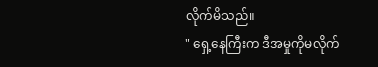လိုက်မိသည်။
" ရှေ့နေကြီးက ဒီအမှုကိုမလိုက်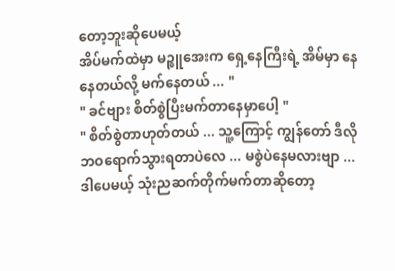တော့ဘူးဆိုပေမယ့်
အိပ်မက်ထဲမှာ မဉ္ဇူအေးက ရှေ့နေကြီးရဲ့ အိမ်မှာ နေ
နေတယ်လို့ မက်နေတယ် ... "
" ခင်ဗျား စိတ်စွဲပြီးမက်တာနေမှာပေါ့ "
" စိတ်စွဲတာဟုတ်တယ် ... သူ့ကြောင့် ကျွန်တော် ဒီလို
ဘဝရောက်သွားရတာပဲလေ ... မစွဲပဲနေမလားဗျာ ...
ဒါပေမယ့် သုံးညဆက်တိုက်မက်တာဆိုတော့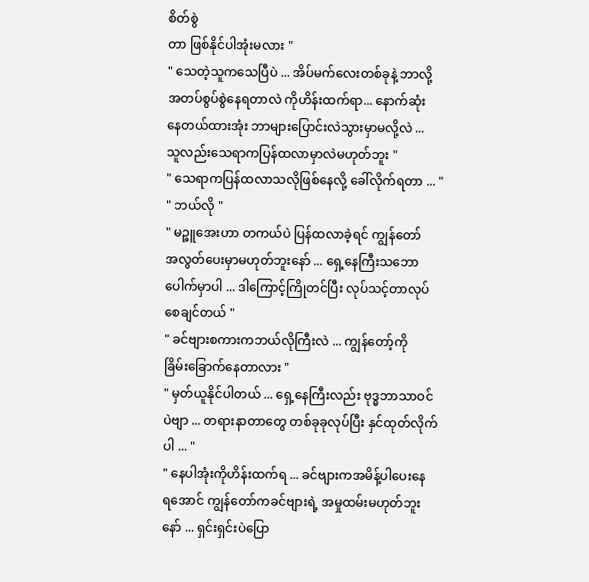စိတ်စွဲ
တာ ဖြစ်နိုင်ပါအုံးမလား "
" သေတဲ့သူကသေပြီပဲ ... အိပ်မက်လေးတစ်ခုနဲ့ ဘာလို့
အတပ်စွပ်စွဲနေရတာလဲ ကိုဟိန်းထက်ရာ... နောက်ဆုံး
နေတယ်ထားအုံး ဘာများပြောင်းလဲသွားမှာမလို့လဲ ...
သူလည်းသေရာကပြန်ထလာမှာလဲမဟုတ်ဘူး "
" သေရာကပြန်ထလာသလိုဖြစ်နေလို့ ခေါ်လိုက်ရတာ ... "
" ဘယ်လို "
" မဉ္ဇူအေးဟာ တကယ်ပဲ ပြန်ထလာခဲ့ရင် ကျွန်တော်
အလွတ်ပေးမှာမဟုတ်ဘူးနော် ... ရှေ့နေကြီးသဘော
ပေါက်မှာပါ ... ဒါကြောင့်ကြိုတင်ပြီး လုပ်သင့်တာလုပ်
စေချင်တယ် "
" ခင်ဗျားစကားကဘယ်လိုကြီးလဲ ... ကျွန်တော့်ကို
ခြိမ်းခြောက်နေတာလား "
" မှတ်ယူနိုင်ပါတယ် ... ရှေ့နေကြီးလည်း ဗုဒ္ဓဘာသာဝင်
ပဲဗျာ ... တရားနာတာတွေ တစ်ခုခုလုပ်ပြီး နှင်ထုတ်လိုက်
ပါ ... "
" နေပါအုံးကိုဟိန်းထက်ရ ... ခင်ဗျားကအမိန့်ပါပေးနေ
ရအောင် ကျွန်တော်ကခင်ဗျားရဲ့ အမှုထမ်းမဟုတ်ဘူး
နော် ... ရှင်းရှင်းပဲပြော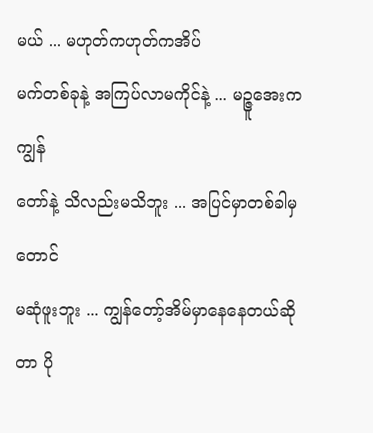မယ် ... မဟုတ်ကဟုတ်ကအိပ်
မက်တစ်ခုနဲ့ အကြပ်လာမကိုင်နဲ့ ... မဉ္ဇူအေးက ကျွန်
တော်နဲ့ သိလည်းမသိဘူး ... အပြင်မှာတစ်ခါမှတောင်
မဆုံဖူးဘူး ... ကျွန်တော့်အိမ်မှာနေနေတယ်ဆိုတာ ပို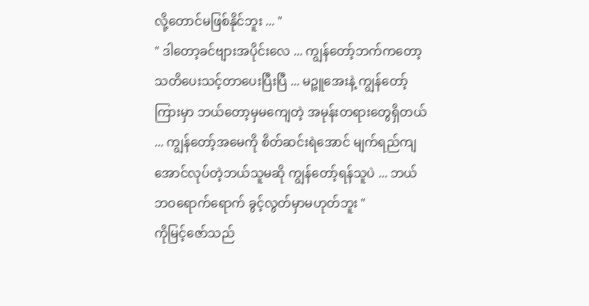လို့တောင်မဖြစ်နိုင်ဘူး ... "
" ဒါတော့ခင်ဗျားအပိုင်းလေ ... ကျွန်တော့်ဘက်ကတော့
သတိပေးသင့်တာပေးပြီးပြီ ... မဉ္ဇူအေးနဲ့ ကျွန်တော့်
ကြားမှာ ဘယ်တော့မှမကျေတဲ့ အမုန်းတရားတွေရှိတယ်
... ကျွန်တော့်အမေကို စိတ်ဆင်းရဲအောင် မျက်ရည်ကျ
အောင်လုပ်တဲ့ဘယ်သူမဆို ကျွန်တော့်ရန်သူပဲ ... ဘယ်
ဘဝရောက်ရောက် ခွင့်လွတ်မှာမဟုတ်ဘူး "
ကိုမြင့်ဇော်သည်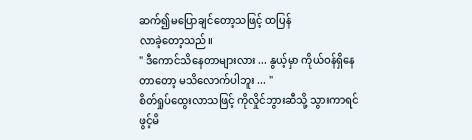ဆက်၍မပြောချင်တော့သဖြင့် ထပြန်
လာခဲ့တော့သည်။
" ဒီကောင်သိနေတာများလား ... နွယ့်မှာ ကိုယ်ဝန်ရှိနေ
တာတော့ မသိလောက်ပါဘူး ... "
စိတ်ရှုပ်ထွေးလာသဖြင့် ကိုလှိုင်ဘွားဆီသို့ သွားကာရင်
ဖွင့်မိ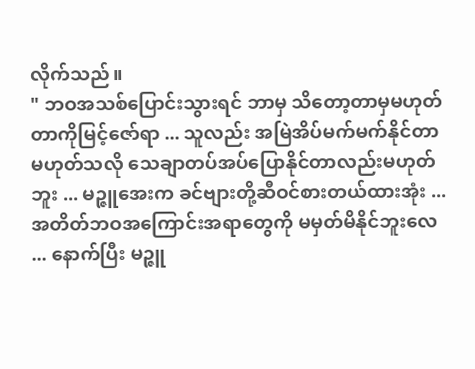လိုက်သည်။
" ဘဝအသစ်ပြောင်းသွားရင် ဘာမှ သိတော့တာမှမဟုတ်
တာကိုမြင့်ဇော်ရာ ... သူလည်း အမြဲအိပ်မက်မက်နိုင်တာ
မဟုတ်သလို သေချာတပ်အပ်ပြောနိုင်တာလည်းမဟုတ်
ဘူး ... မဉ္ဇူအေးက ခင်ဗျားတို့ဆီဝင်စားတယ်ထားအုံး ...
အတိတ်ဘဝအကြောင်းအရာတွေကို မမှတ်မိနိုင်ဘူးလေ
... နောက်ပြီး မဉ္ဇူ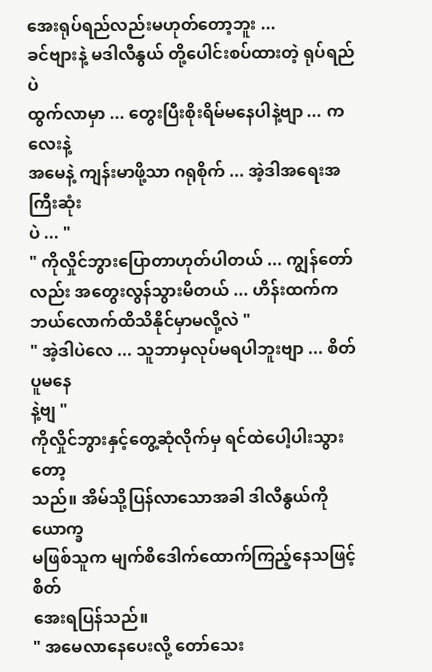အေးရုပ်ရည်လည်းမဟုတ်တော့ဘူး ...
ခင်ဗျားနဲ့ မဒါလီနွယ် တို့ပေါင်းစပ်ထားတဲ့ ရုပ်ရည်ပဲ
ထွက်လာမှာ ... တွေးပြီးစိုးရိမ်မနေပါနဲ့ဗျာ ... ကလေးနဲ့
အမေနဲ့ ကျန်းမာဖို့သာ ဂရုစိုက် ... အဲ့ဒါအရေးအကြီးဆုံး
ပဲ ... "
" ကိုလှိုင်ဘွားပြောတာဟုတ်ပါတယ် ... ကျွန်တော်
လည်း အတွေးလွန်သွားမိတယ် ... ဟိန်းထက်က
ဘယ်လောက်ထိသိနိုင်မှာမလို့လဲ "
" အဲ့ဒါပဲလေ ... သူဘာမှလုပ်မရပါဘူးဗျာ ... စိတ်ပူမနေ
နဲ့ဗျ "
ကိုလှိုင်ဘွားနှင့်တွေ့ဆုံလိုက်မှ ရင်ထဲပေါ့ပါးသွားတော့
သည်။ အိမ်သို့ပြန်လာသောအခါ ဒါလီနွယ်ကို ယောက္ခ
မဖြစ်သူက မျက်စိဒေါက်ထောက်ကြည့်နေသဖြင့် စိတ်
အေးရပြန်သည်။
" အမေလာနေပေးလို့ တော်သေး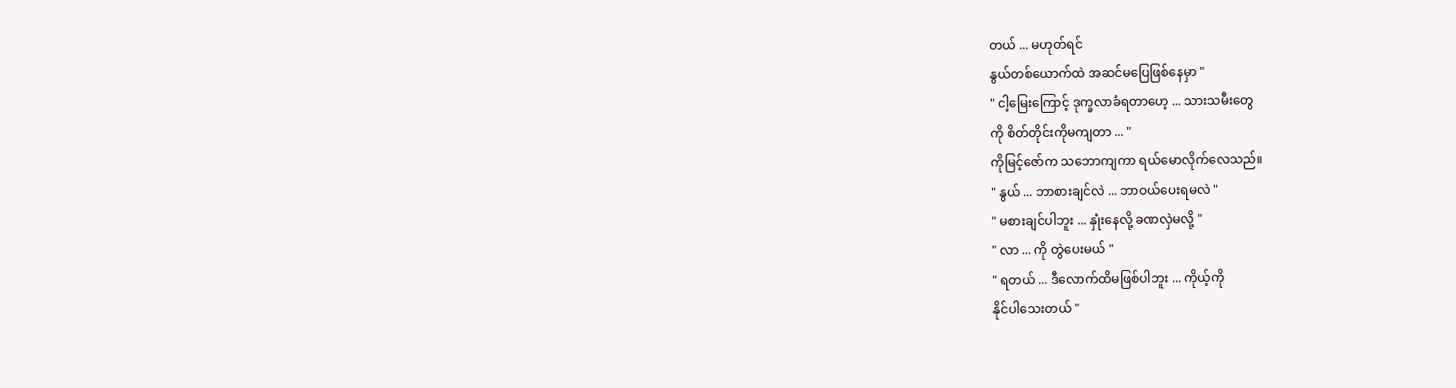တယ် ... မဟုတ်ရင်
နွယ်တစ်ယောက်ထဲ အဆင်မပြေဖြစ်နေမှာ "
" ငါ့မြေးကြောင့် ဒုက္ခလာခံရတာဟေ့ ... သားသမီးတွေ
ကို စိတ်တိုင်းကိုမကျတာ ... "
ကိုမြင့်ဇော်က သဘောကျကာ ရယ်မောလိုက်လေသည်။
" နွယ် ... ဘာစားချင်လဲ ... ဘာဝယ်ပေးရမလဲ "
" မစားချင်ပါဘူး ... နှုံးနေလို့ ခဏလှဲမလို့ "
" လာ ... ကို တွဲပေးမယ် "
" ရတယ် ... ဒီလောက်ထိမဖြစ်ပါဘူး ... ကိုယ့်ကို
နိုင်ပါသေးတယ် "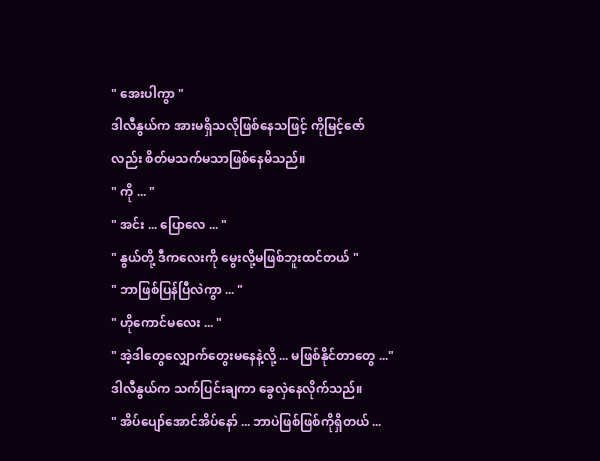" အေးပါကွာ "
ဒါလီနွယ်က အားမရှိသလိုဖြစ်နေသဖြင့် ကိုမြင့်ဇော်
လည်း စိတ်မသက်မသာဖြစ်နေမိသည်။
" ကို ... "
" အင်း ... ပြောလေ ... "
" နွယ်တို့ ဒီကလေးကို မွေးလို့မဖြစ်ဘူးထင်တယ် "
" ဘာဖြစ်ပြန်ပြီလဲကွာ ... "
" ဟိုကောင်မလေး ... "
" အဲ့ဒါတွေလျှောက်တွေးမနေနဲ့လို့ ... မဖြစ်နိုင်တာတွေ ..."
ဒါလီနွယ်က သက်ပြင်းချကာ ခွေလှဲနေလိုက်သည်။
" အိပ်ပျော်အောင်အိပ်နော် ... ဘာပဲဖြစ်ဖြစ်ကိုရှိတယ် ...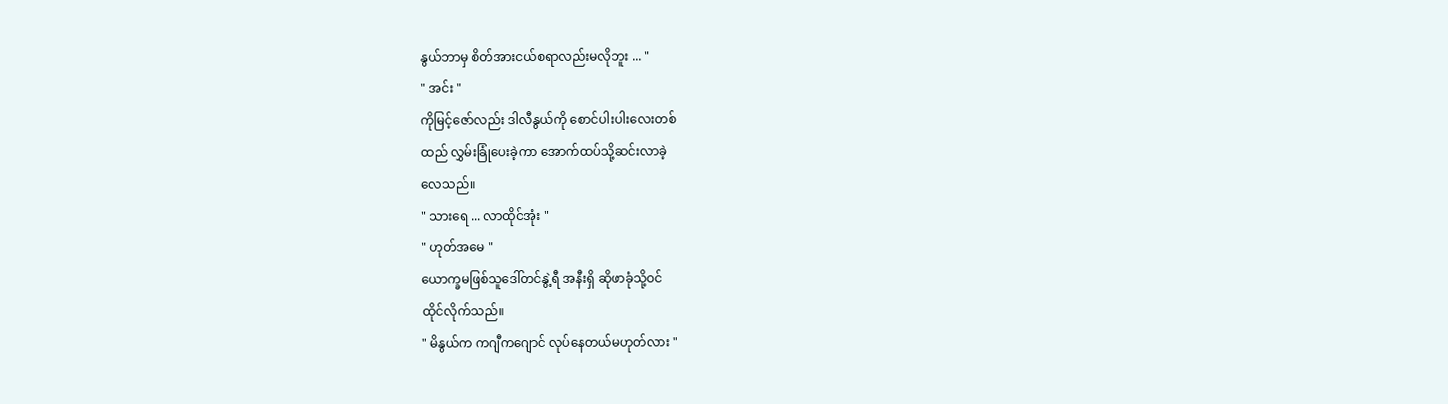နွယ်ဘာမှ စိတ်အားငယ်စရာလည်းမလိုဘူး ... "
" အင်း "
ကိုမြင့်ဇော်လည်း ဒါလီနွယ်ကို စောင်ပါးပါးလေးတစ်
ထည် လွှမ်းခြုံပေးခဲ့ကာ အောက်ထပ်သို့ဆင်းလာခဲ့
လေသည်။
" သားရေ ... လာထိုင်အုံး "
" ဟုတ်အမေ "
ယောက္ခမဖြစ်သူဒေါ်တင်နွဲ့ရီ အနီးရှိ ဆိုဖာခုံသို့ဝင်
ထိုင်လိုက်သည်။
" မိနွယ်က ကဂျီကဂျောင် လုပ်နေတယ်မဟုတ်လား "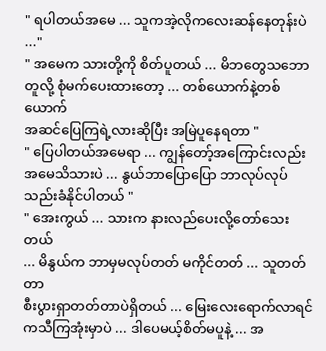" ရပါတယ်အမေ ... သူကအဲ့လိုကလေးဆန်နေတုန်းပဲ ..."
" အမေက သားတို့ကို စိတ်ပူတယ် ... မိဘတွေသဘော
တူလို့ စုံမက်ပေးထားတော့ ... တစ်ယောက်နဲ့တစ်ယောက်
အဆင်ပြေကြရဲ့လားဆိုပြီး အမြဲပူနေရတာ "
" ပြေပါတယ်အမေရာ ... ကျွန်တော့်အကြောင်းလည်း
အမေသိသားပဲ ... နွယ်ဘာပြောပြော ဘာလုပ်လုပ်
သည်းခံနိုင်ပါတယ် "
" အေးကွယ် ... သားက နားလည်ပေးလို့တော်သေးတယ်
... မိနွယ်က ဘာမှမလုပ်တတ် မကိုင်တတ် ... သူတတ်တာ
စီးပွားရှာတတ်တာပဲရှိတယ် ... မြေးလေးရောက်လာရင်
ကသီကြအုံးမှာပဲ ... ဒါပေမယ့်စိတ်မပူနဲ့ ... အ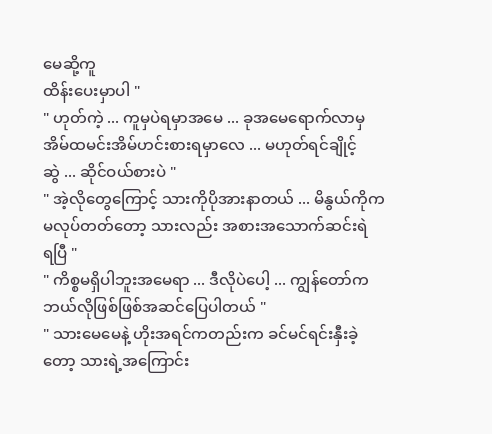မေဆို့ကူ
ထိန်းပေးမှာပါ "
" ဟုတ်ကဲ့ ... ကူမှပဲရမှာအမေ ... ခုအမေရောက်လာမှ
အိမ်ထမင်းအိမ်ဟင်းစားရမှာလေ ... မဟုတ်ရင်ချိုင့်
ဆွဲ ... ဆိုင်ဝယ်စားပဲ "
" အဲ့လိုတွေကြောင့် သားကိုပိုအားနာတယ် ... မိနွယ်ကိုက
မလုပ်တတ်တော့ သားလည်း အစားအသောက်ဆင်းရဲ
ရပြီ "
" ကိစ္စမရှိပါဘူးအမေရာ ... ဒီလိုပဲပေါ့ ... ကျွန်တော်က
ဘယ်လိုဖြစ်ဖြစ်အဆင်ပြေပါတယ် "
" သားမေမေနဲ့ ဟိုးအရင်ကတည်းက ခင်မင်ရင်းနှီးခဲ့
တော့ သားရဲ့အကြောင်း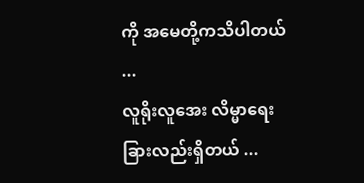ကို အမေတို့ကသိပါတယ် ...
လူရိုးလူအေး လိမ္မာရေးခြားလည်းရှိတယ် ...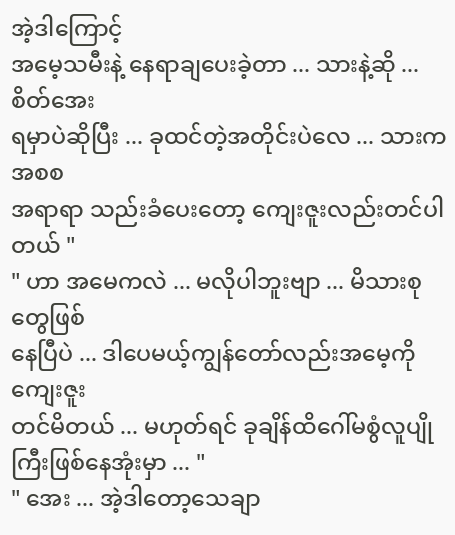အဲ့ဒါကြောင့်
အမေ့သမီးနဲ့ နေရာချပေးခဲ့တာ ... သားနဲ့ဆို ... စိတ်အေး
ရမှာပဲဆိုပြီး ... ခုထင်တဲ့အတိုင်းပဲလေ ... သားကအစစ
အရာရာ သည်းခံပေးတော့ ကျေးဇူးလည်းတင်ပါတယ် "
" ဟာ အမေကလဲ ... မလိုပါဘူးဗျာ ... မိသားစုတွေဖြစ်
နေပြီပဲ ... ဒါပေမယ့်ကျွန်တော်လည်းအမေ့ကိုကျေးဇူး
တင်မိတယ် ... မဟုတ်ရင် ခုချိန်ထိဂေါ်မစွံလူပျိုကြီးဖြစ်နေအုံးမှာ ... "
" အေး ... အဲ့ဒါတော့သေချာ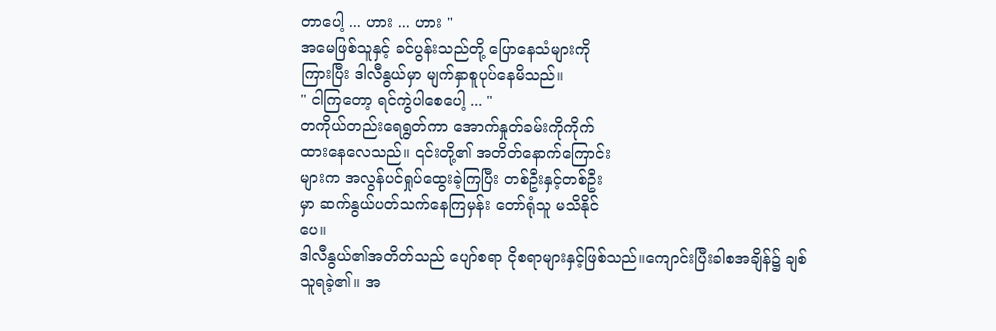တာပေါ့ ... ဟား ... ဟား "
အမေဖြစ်သူနှင့် ခင်ပွန်းသည်တို့ ပြောနေသံများကို
ကြားပြီး ဒါလီနွယ်မှာ မျက်နှာစူပုပ်နေမိသည်။
" ငါကြတော့ ရင်ကွဲပါစေပေါ့ ... "
တကိုယ်တည်းရေရွတ်ကာ အောက်နှုတ်ခမ်းကိုကိုက်
ထားနေလေသည်။ ၎င်းတို့၏ အတိတ်နောက်ကြောင်း
များက အလွန်ပင်ရှုပ်ထွေးခဲ့ကြပြီး တစ်ဦးနှင့်တစ်ဦး
မှာ ဆက်နွယ်ပတ်သက်နေကြမှန်း တော်ရုံသူ မသိနိုင်
ပေ။
ဒါလီနွယ်၏အတိတ်သည် ပျော်စရာ ငိုစရာများနှင့်ဖြစ်သည်။ကျောင်းပြီးခါစအချိန်၌ ချစ်သူရခဲ့၏။ အ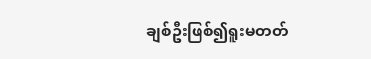ချစ်ဦးဖြစ်၍ရူးမတတ်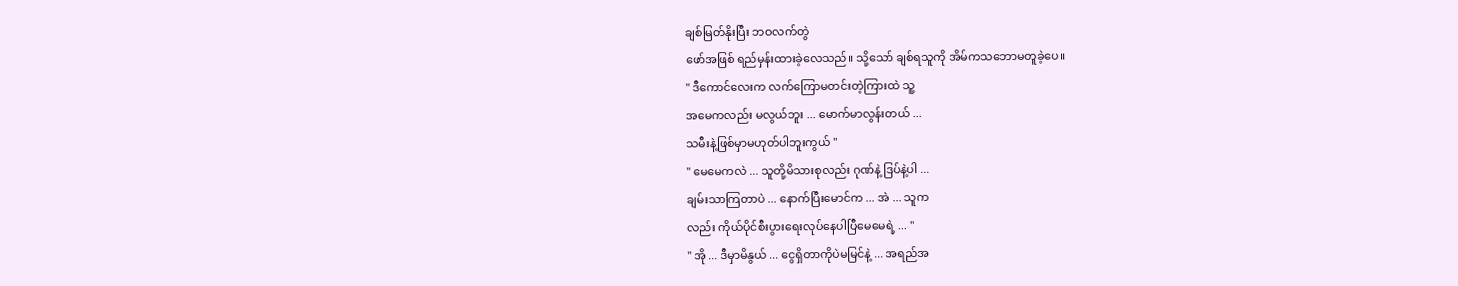ချစ်မြတ်နိုးပြီး ဘဝလက်တွဲ
ဖော်အဖြစ် ရည်မှန်းထားခဲ့လေသည်။ သို့သော် ချစ်ရသူကို အိမ်ကသဘောမတူခဲ့ပေ။
" ဒီကောင်လေးက လက်ကြောမတင်းတဲ့ကြားထဲ သူ့
အမေကလည်း မလွယ်ဘူး ... မောက်မာလွန်းတယ် ...
သမီးနဲ့ဖြစ်မှာမဟုတ်ပါဘူးကွယ် "
" မေမေကလဲ ... သူတို့မိသားစုလည်း ဂုဏ်နဲ့ ဒြပ်နဲ့ပါ ...
ချမ်းသာကြတာပဲ ... နောက်ပြီးမောင်က ... အဲ ... သူက
လည်း ကိုယ်ပိုင်စီးပွားရေးလုပ်နေပါပြီမေမေရဲ့ ... "
" အို ... ဒီမှာမိနွယ် ... ငွေရှိတာကိုပဲမမြင်နဲ့ ... အရည်အ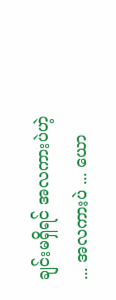ချင်းမရှိရင် အလကားပဲဟဲ့ ... အလကားပဲ ... ယော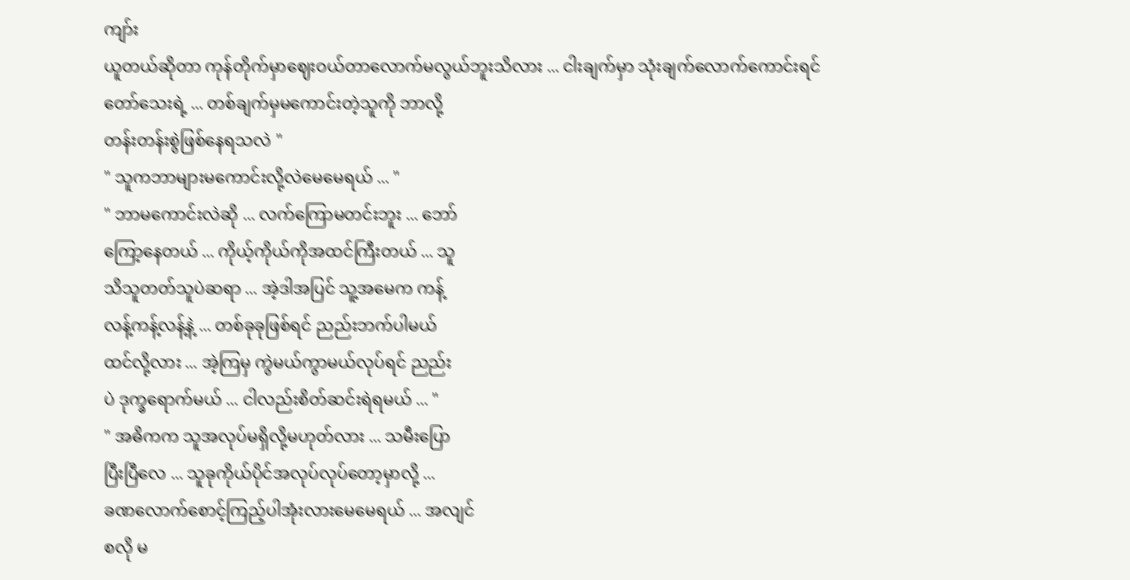ကျာ်း
ယူတယ်ဆိုတာ ကုန်တိုက်မှာဈေးဝယ်တာလောက်မလွယ်ဘူးသိလား ... ငါးချက်မှာ သုံးချက်လောက်ကောင်းရင်
တော်သေးရဲ့ ... တစ်ချက်မှမကောင်းတဲ့သူကို ဘာလို့
တန်းတန်းစွဲဖြစ်နေရသလဲ "
" သူကဘာများမကောင်းလို့လဲမေမေရယ် ... "
" ဘာမကောင်းလဲဆို ... လက်ကြောမတင်းဘူး ... ဘော်
ကြော့နေတယ် ... ကိုယ့်ကိုယ်ကိုအထင်ကြီးတယ် ... သူ
သိသူတတ်သူပဲဆရာ ... အဲ့ဒါအပြင် သူ့အမေက ကန့်
လန့်ကန့်လန့်နဲ့ ... တစ်ခုခုဖြစ်ရင် ညည်းဘက်ပါမယ်
ထင်လို့လား ... အဲ့ကြမှ ကွဲမယ်ကွာမယ်လုပ်ရင် ညည်း
ပဲ ဒုက္ခရောက်မယ် ... ငါလည်းစိတ်ဆင်းရဲရမယ် ... "
" အဓိကက သူအလုပ်မရှိလို့မဟုတ်လား ... သမီးပြော
ပြီးပြီလေ ... သူခုကိုယ်ပိုင်အလုပ်လုပ်တော့မှာလို့ ...
ခဏလောက်စောင့်ကြည့်ပါအုံးလားမေမေရယ် ... အလျင်
စလို မ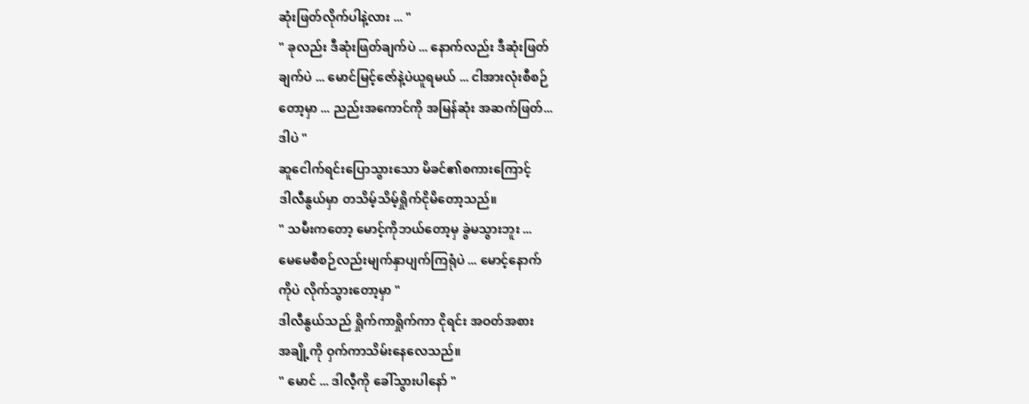ဆုံးဖြတ်လိုက်ပါနဲ့လား ... "
" ခုလည်း ဒီဆုံးဖြတ်ချက်ပဲ ... နောက်လည်း ဒီဆုံးဖြတ်
ချက်ပဲ ... မောင်မြင့်ဇော်နဲ့ပဲယူရမယ် ... ငါအားလုံးစီစဉ်
တော့မှာ ... ညည်းအကောင်ကို အမြန်ဆုံး အဆက်ဖြတ်...
ဒါပဲ "
ဆူငေါက်ရင်းပြောသွားသော မိခင်၏စကားကြောင့်
ဒါလီနွယ်မှာ တသိမ့်သိမ့်ရှိုက်ငိုမိတော့သည်။
" သမီးကတော့ မောင့်ကိုဘယ်တော့မှ ခွဲမသွားဘူး ...
မေမေစီစဉ်လည်းမျက်နှာပျက်ကြရုံပဲ ... မောင့်နောက်
ကိုပဲ လိုက်သွားတော့မှာ "
ဒါလီနွယ်သည် ရှိုက်ကာရှိုက်ကာ ငိုရင်း အဝတ်အစား
အချို့ကို ဝှက်ကာသိမ်းနေလေသည်။
" မောင် ... ဒါလီ့ကို ခေါ်သွားပါနော် "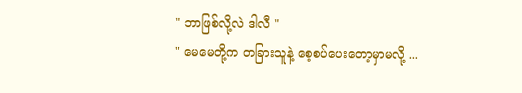" ဘာဖြစ်လို့လဲ ဒါလီ "
" မေမေတို့က တခြားသူနဲ့ စေ့စပ်ပေးတော့မှာမလို့ ...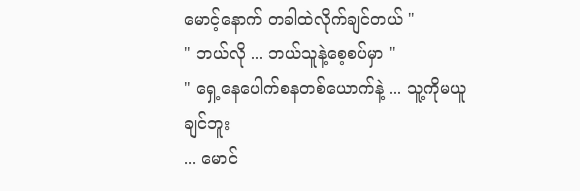မောင့်နောက် တခါထဲလိုက်ချင်တယ် "
" ဘယ်လို ... ဘယ်သူနဲ့စေ့စပ်မှာ "
" ရှေ့နေပေါက်စနတစ်ယောက်နဲ့ ... သူ့ကိုမယူချင်ဘူး
... မောင်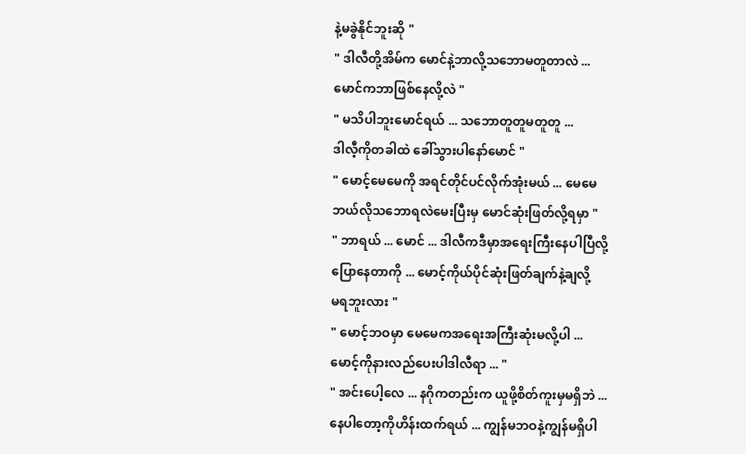နဲ့မခွဲနိုင်ဘူးဆို "
" ဒါလီတို့အိမ်က မောင်နဲ့ဘာလို့သဘောမတူတာလဲ ...
မောင်ကဘာဖြစ်နေလို့လဲ "
" မသိပါဘူးမောင်ရယ် ... သဘောတူတူမတူတူ ...
ဒါလီ့ကိုတခါထဲ ခေါ်သွားပါနော်မောင် "
" မောင့်မေမေကို အရင်တိုင်ပင်လိုက်အုံးမယ် ... မေမေ
ဘယ်လိုသဘောရလဲမေးပြီးမှ မောင်ဆုံးဖြတ်လို့ရမှာ "
" ဘာရယ် ... မောင် ... ဒါလီကဒီမှာအရေးကြီးနေပါပြီလို့
ပြောနေတာကို ... မောင့်ကိုယ်ပိုင်ဆုံးဖြတ်ချက်နဲ့ချလို့
မရဘူးလား "
" မောင့်ဘဝမှာ မေမေကအရေးအကြီးဆုံးမလို့ပါ ...
မောင့်ကိုနားလည်ပေးပါဒါလီရာ ... "
" အင်းပေါ့လေ ... နဂိုကတည်းက ယူဖို့စိတ်ကူးမှမရှိဘဲ ...
နေပါတော့ကိုဟိန်းထက်ရယ် ... ကျွန်မဘဝနဲ့ကျွန်မရှိပါ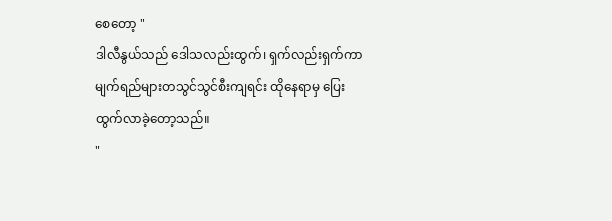စေတော့ "
ဒါလီနွယ်သည် ဒေါသလည်းထွက်၊ ရှက်လည်းရှက်ကာ
မျက်ရည်များတသွင်သွင်စီးကျရင်း ထိုနေရာမှ ပြေး
ထွက်လာခဲ့တော့သည်။
"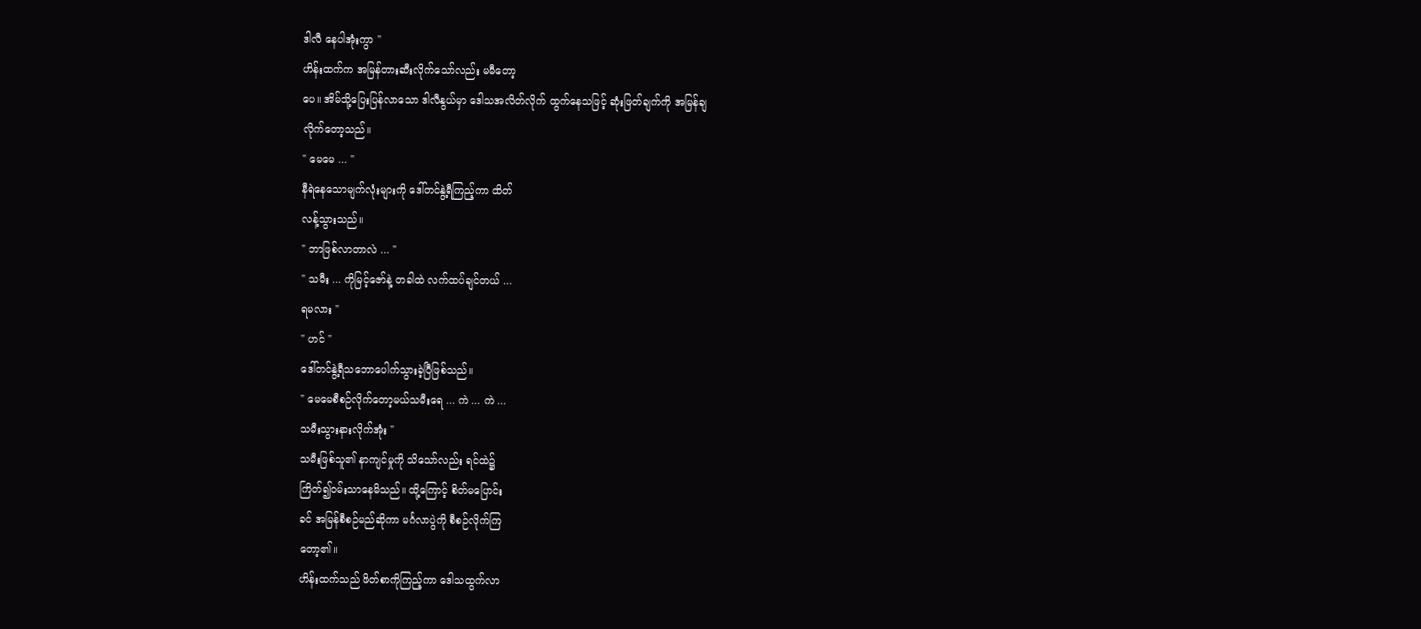ဒါလီ နေပါအုံးကွာ "
ဟိန်းထက်က အမြန်တားဆီးလိုက်သော်လည်း မမီတော့
ပေ။ အိမ်သို့ပြေးပြန်လာသော ဒါလီနွယ်မှာ ဒေါသအလိတ်လိုက် ထွက်နေသဖြင့် ဆုံးဖြတ်ချက်ကို အမြန်ချ
လိုက်တော့သည်။
" မေမေ ... "
နီရဲနေသောမျက်လုံးများကို ဒေါ်တင်နွဲ့ရီကြည့်ကာ ထိတ်
လန့်သွားသည်။
" ဘာဖြစ်လာတာလဲ ... "
" သမီး ... ကိုမြင့်ဇော်နဲ့ တခါထဲ လက်ထပ်ချင်တယ် ...
ရမလား "
" ဟင် "
ဒေါ်တင်နွဲ့ရီသဘောပေါက်သွားခဲ့ပြီဖြစ်သည်။
" မေမေစီစဉ်လိုက်တော့မယ်သမီးရေ ... ကဲ ... ကဲ ...
သမီးသွားနားလိုက်အုံး "
သမီးဖြစ်သူ၏ နာကျင်မှုကို သိသော်လည်း ရင်ထဲ၌
ကြိတ်၍ဝမ်းသာနေမိသည်။ ထို့ကြောင့် စိတ်မပြောင်း
ခင် အမြန်စီစဉ်မည်ဆိုကာ မင်္ဂလာပွဲကို စီစဉ်လိုက်ကြ
တော့၏။
ဟိန်းထက်သည် ဖိတ်စာကိုကြည့်ကာ ဒေါသထွက်လာ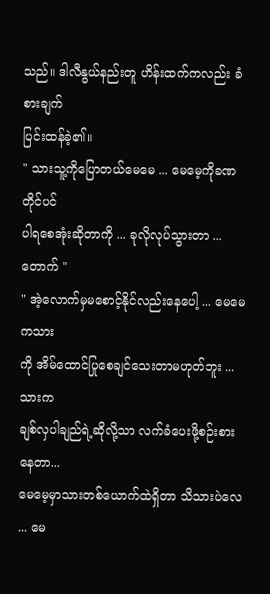သည်။ ဒါလီနွယ်နည်းတူ ဟိန်းထက်ကလည်း ခံစားချက်
ပြင်းထန်ခဲ့၏။
" သားသူ့ကိုပြောတယ်မေမေ ... မေမေ့ကိုခဏတိုင်ပင်
ပါရစေအုံးဆိုတာကို ... ခုလိုလုပ်သွားတာ ... တောက် "
" အဲ့လောက်မှမစောင့်နိုင်လည်းနေပေါ့ ... မေမေကသား
ကို အိမ်ထောင်ပြုစေချင်သေးတာမဟုတ်ဘူး ... သားက
ချစ်လှပါချည်ရဲ့ဆိုလို့သာ လက်ခံပေးဖို့စဉ်းစားနေတာ...
မေမေ့မှာသားတစ်ယောက်ထဲရှိတာ သိသားပဲလေ ... မေ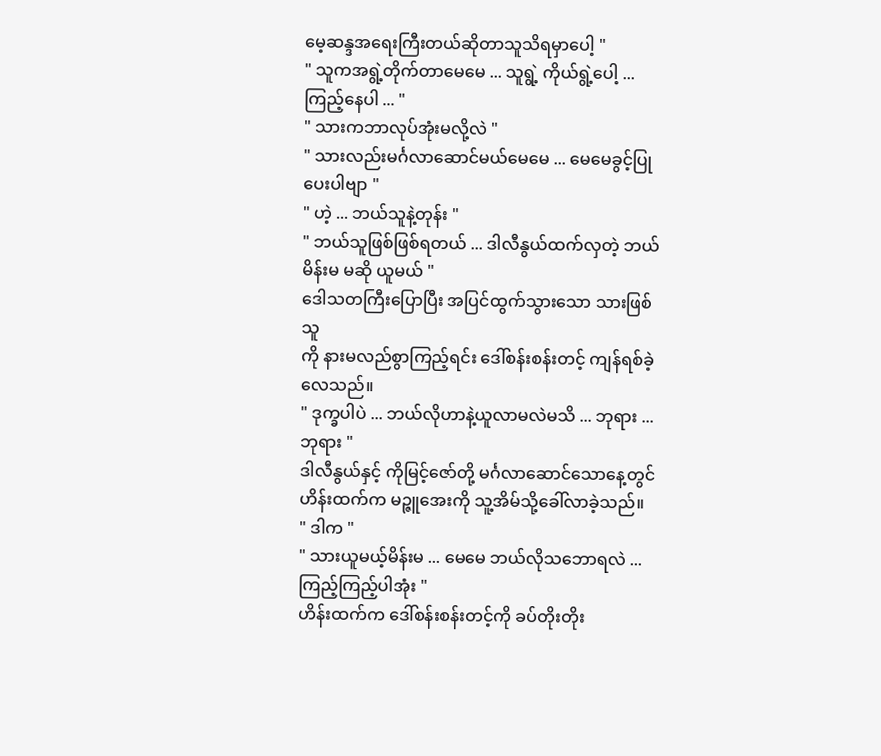မေ့ဆန္ဒအရေးကြီးတယ်ဆိုတာသူသိရမှာပေါ့ "
" သူကအရွဲ့တိုက်တာမေမေ ... သူရွဲ့ ကိုယ်ရွဲ့ပေါ့ ...
ကြည့်နေပါ ... "
" သားကဘာလုပ်အုံးမလို့လဲ "
" သားလည်းမင်္ဂလာဆောင်မယ်မေမေ ... မေမေခွင့်ပြု
ပေးပါဗျာ "
" ဟဲ့ ... ဘယ်သူနဲ့တုန်း "
" ဘယ်သူဖြစ်ဖြစ်ရတယ် ... ဒါလီနွယ်ထက်လှတဲ့ ဘယ်
မိန်းမ မဆို ယူမယ် "
ဒေါသတကြီးပြောပြီး အပြင်ထွက်သွားသော သားဖြစ်သူ
ကို နားမလည်စွာကြည့်ရင်း ဒေါ်စန်းစန်းတင့် ကျန်ရစ်ခဲ့
လေသည်။
" ဒုက္ခပါပဲ ... ဘယ်လိုဟာနဲ့ယူလာမလဲမသိ ... ဘုရား ...
ဘုရား "
ဒါလီနွယ်နှင့် ကိုမြင့်ဇော်တို့ မင်္ဂလာဆောင်သောနေ့တွင်
ဟိန်းထက်က မဉ္ဇူအေးကို သူ့အိမ်သို့ခေါ်လာခဲ့သည်။
" ဒါက "
" သားယူမယ့်မိန်းမ ... မေမေ ဘယ်လိုသဘောရလဲ ...
ကြည့်ကြည့်ပါအုံး "
ဟိန်းထက်က ဒေါ်စန်းစန်းတင့်ကို ခပ်တိုးတိုး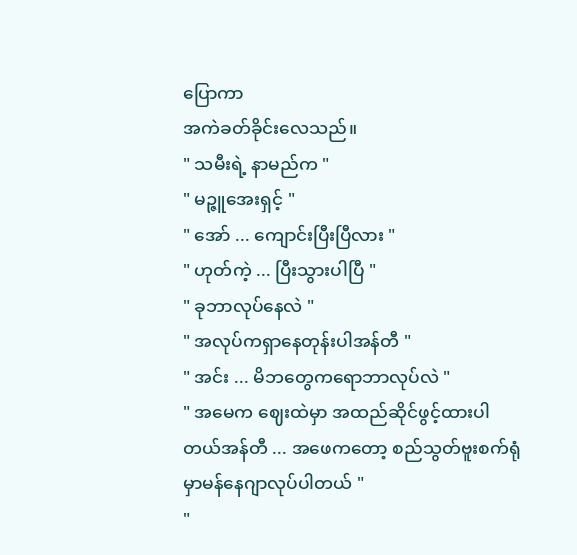ပြောကာ
အကဲခတ်ခိုင်းလေသည်။
" သမီးရဲ့ နာမည်က "
" မဉ္ဇူအေးရှင့် "
" အော် ... ကျောင်းပြီးပြီလား "
" ဟုတ်ကဲ့ ... ပြီးသွားပါပြီ "
" ခုဘာလုပ်နေလဲ "
" အလုပ်ကရှာနေတုန်းပါအန်တီ "
" အင်း ... မိဘတွေကရောဘာလုပ်လဲ "
" အမေက ဈေးထဲမှာ အထည်ဆိုင်ဖွင့်ထားပါတယ်အန်တီ ... အဖေကတော့ စည်သွတ်ဗူးစက်ရုံမှာမန်နေဂျာလုပ်ပါတယ် "
"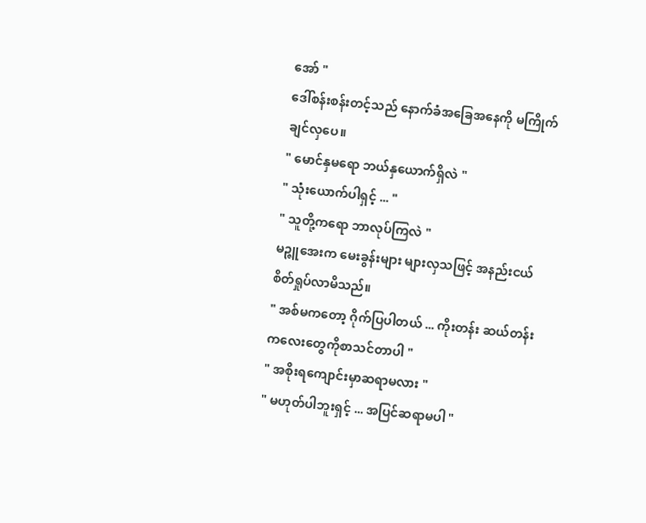အော် "
ဒေါ်စန်းစန်းတင့်သည် နောက်ခံအခြေအနေကို မကြိုက်
ချင်လှပေ။
" မောင်နှမရော ဘယ်နှယောက်ရှိလဲ "
" သုံးယောက်ပါရှင့် ... "
" သူတို့ကရော ဘာလုပ်ကြလဲ "
မဉ္ဇူအေးက မေးခွန်းများ များလှသဖြင့် အနည်းငယ်
စိတ်ရှုပ်လာမိသည်။
" အစ်မကတော့ ဂိုက်ပြပါတယ် ... ကိုးတန်း ဆယ်တန်း
ကလေးတွေကိုစာသင်တာပါ "
" အစိုးရကျောင်းမှာဆရာမလား "
" မဟုတ်ပါဘူးရှင့် ... အပြင်ဆရာမပါ "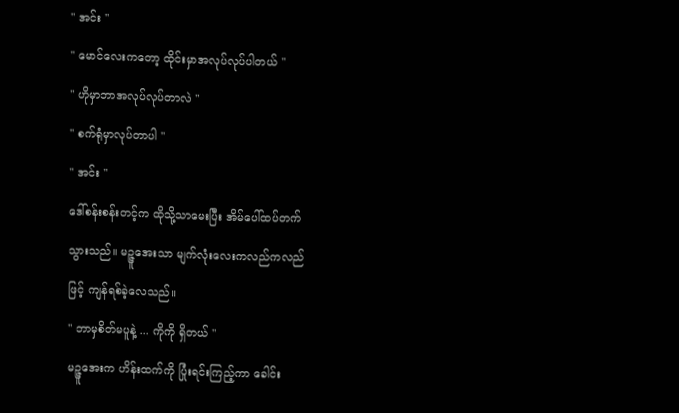" အင်း "
" မောင်လေးကတော့ ထိုင်းမှာအလုပ်လုပ်ပါတယ် "
" ဟိုမှာဘာအလုပ်လုပ်တာလဲ "
" စက်ရုံမှာလုပ်တာပါ "
" အင်း "
ဒေါ်စန်းစန်းတင့်က ထိုသို့သာမေးပြီး အိမ်ပေါ်ထပ်တက်
သွားသည်။ မဉ္ဇူအေးသာ မျက်လုံးလေးကလည်ကလည်
ဖြင့် ကျန်ရစ်ခဲ့လေသည်။
" ဘာမှစိတ်မပူနဲ့ ... ကိုကို ရှိတယ် "
မဉ္ဇူအေးက ဟိန်းထက်ကို ပြုံးရင်းကြည့်ကာ ခေါင်း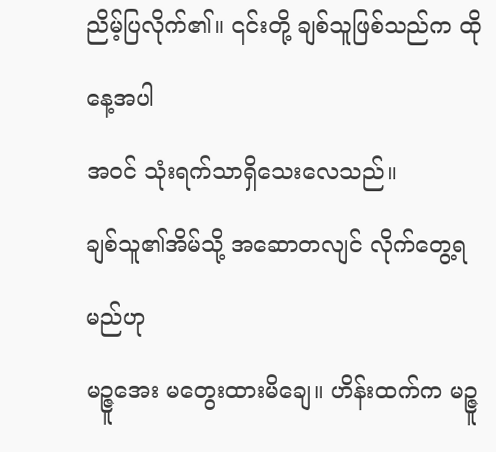ညိမ့်ပြလိုက်၏။ ၎င်းတို့ ချစ်သူဖြစ်သည်က ထိုနေ့အပါ
အဝင် သုံးရက်သာရှိသေးလေသည်။
ချစ်သူ၏အိမ်သို့ အဆောတလျင် လိုက်တွေ့ရမည်ဟု
မဉ္ဇူအေး မတွေးထားမိချေ။ ဟိန်းထက်က မဉ္ဇူ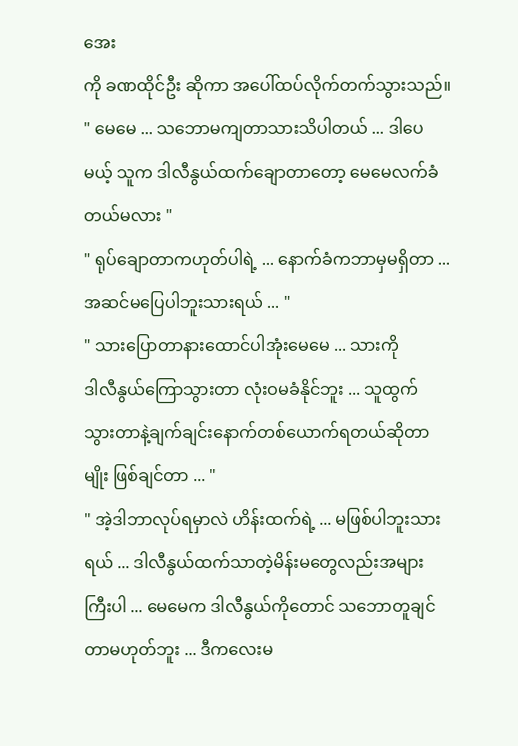အေး
ကို ခဏထိုင်ဦး ဆိုကာ အပေါ်ထပ်လိုက်တက်သွားသည်။
" မေမေ ... သဘောမကျတာသားသိပါတယ် ... ဒါပေ
မယ့် သူက ဒါလီနွယ်ထက်ချောတာတော့ မေမေလက်ခံ
တယ်မလား "
" ရုပ်ချောတာကဟုတ်ပါရဲ့ ... နောက်ခံကဘာမှမရှိတာ ...
အဆင်မပြေပါဘူးသားရယ် ... "
" သားပြောတာနားထောင်ပါအုံးမေမေ ... သားကို
ဒါလီနွယ်ကြောသွားတာ လုံးဝမခံနိုင်ဘူး ... သူထွက်
သွားတာနဲ့ချက်ချင်းနောက်တစ်ယောက်ရတယ်ဆိုတာ
မျိုး ဖြစ်ချင်တာ ... "
" အဲ့ဒါဘာလုပ်ရမှာလဲ ဟိန်းထက်ရဲ့ ... မဖြစ်ပါဘူးသား
ရယ် ... ဒါလီနွယ်ထက်သာတဲ့မိန်းမတွေလည်းအများ
ကြီးပါ ... မေမေက ဒါလီနွယ်ကိုတောင် သဘောတူချင်
တာမဟုတ်ဘူး ... ဒီကလေးမ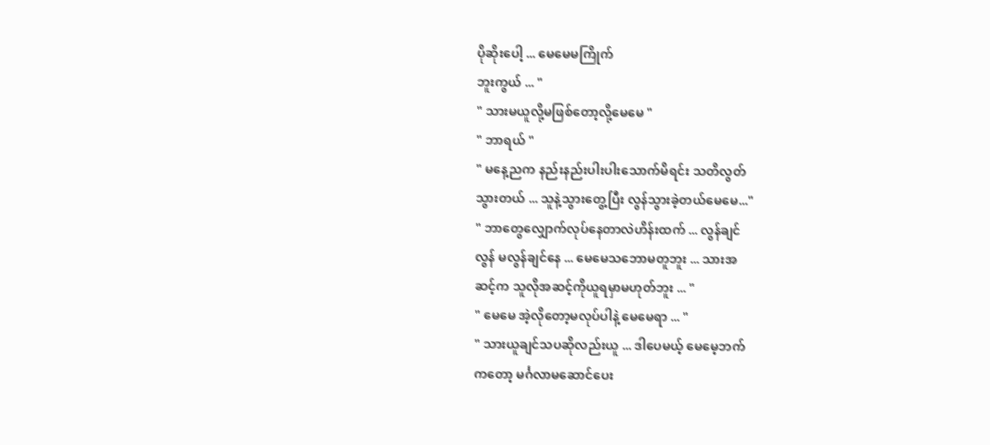ပိုဆိုးပေါ့ ... မေမေမကြိုက်
ဘူးကွယ် ... "
" သားမယူလို့မဖြစ်တော့လို့မေမေ "
" ဘာရယ် "
" မနေ့ညက နည်းနည်းပါးပါးသောက်မိရင်း သတိလွတ်
သွားတယ် ... သူနဲ့သွားတွေ့ပြီး လွန်သွားခဲ့တယ်မေမေ..."
" ဘာတွေလျှောက်လုပ်နေတာလဲဟိန်းထက် ... လွန်ချင်
လွန် မလွန်ချင်နေ ... မေမေသဘောမတူဘူး ... သားအ
ဆင့်က သူလိုအဆင့်ကိုယူရမှာမဟုတ်ဘူး ... "
" မေမေ အဲ့လိုတော့မလုပ်ပါနဲ့ မေမေရာ ... "
" သားယူချင်သပဆိုလည်းယူ ... ဒါပေမယ့် မေမေ့ဘက်
ကတော့ မင်္ဂလာမဆောင်ပေး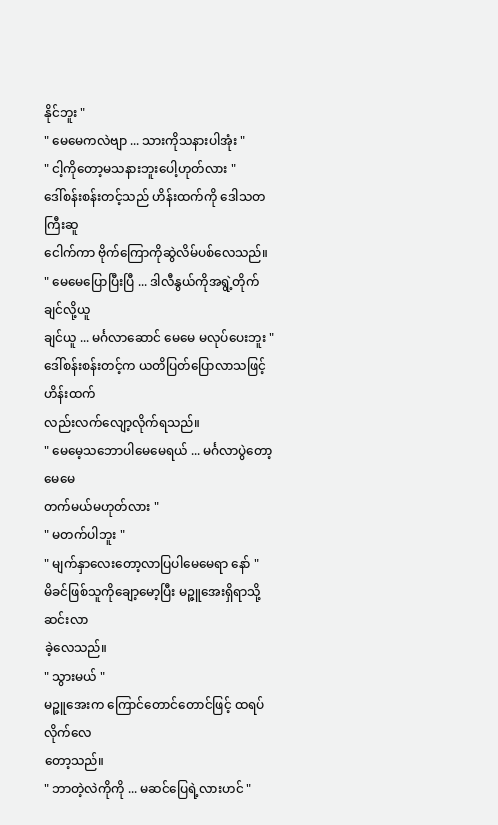နိုင်ဘူး "
" မေမေကလဲဗျာ ... သားကိုသနားပါအုံး "
" ငါ့ကိုတော့မသနားဘူးပေါ့ဟုတ်လား "
ဒေါ်စန်းစန်းတင့်သည် ဟိန်းထက်ကို ဒေါသတကြီးဆူ
ငေါက်ကာ ဗိုက်ကြောကိုဆွဲလိမ်ပစ်လေသည်။
" မေမေပြောပြီးပြီ ... ဒါလီနွယ်ကိုအရွဲ့တိုက်ချင်လို့ယူ
ချင်ယူ ... မင်္ဂလာဆောင် မေမေ မလုပ်ပေးဘူး "
ဒေါ်စန်းစန်းတင့်က ယတိပြတ်ပြောလာသဖြင့် ဟိန်းထက်
လည်းလက်လျော့လိုက်ရသည်။
" မေမေ့သဘောပါမေမေရယ် ... မင်္ဂလာပွဲတော့ မေမေ
တက်မယ်မဟုတ်လား "
" မတက်ပါဘူး "
" မျက်နှာလေးတော့လာပြပါမေမေရာ နော် "
မိခင်ဖြစ်သူကိုချော့မော့ပြီး မဉ္ဇူအေးရှိရာသို့ ဆင်းလာ
ခဲ့လေသည်။
" သွားမယ် "
မဉ္ဇူအေးက ကြောင်တောင်တောင်ဖြင့် ထရပ်လိုက်လေ
တော့သည်။
" ဘာတဲ့လဲကိုကို ... မဆင်ပြေရဲ့လားဟင် "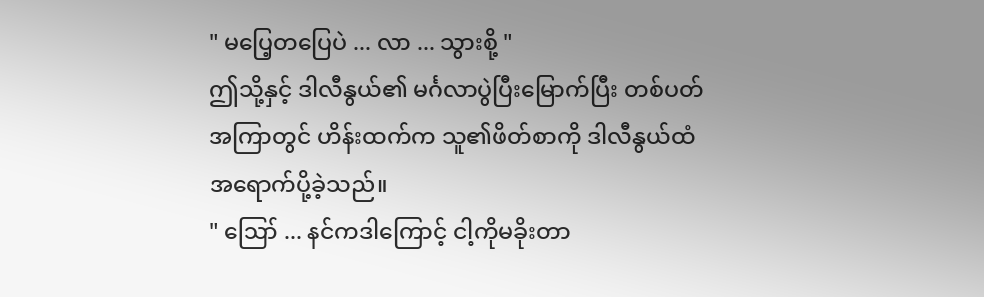" မပြေ့တပြေပဲ ... လာ ... သွားစို့ "
ဤသို့နှင့် ဒါလီနွယ်၏ မင်္ဂလာပွဲပြီးမြောက်ပြီး တစ်ပတ်
အကြာတွင် ဟိန်းထက်က သူ၏ဖိတ်စာကို ဒါလီနွယ်ထံ
အရောက်ပို့ခဲ့သည်။
" ဪ ... နင်ကဒါကြောင့် ငါ့ကိုမခိုးတာ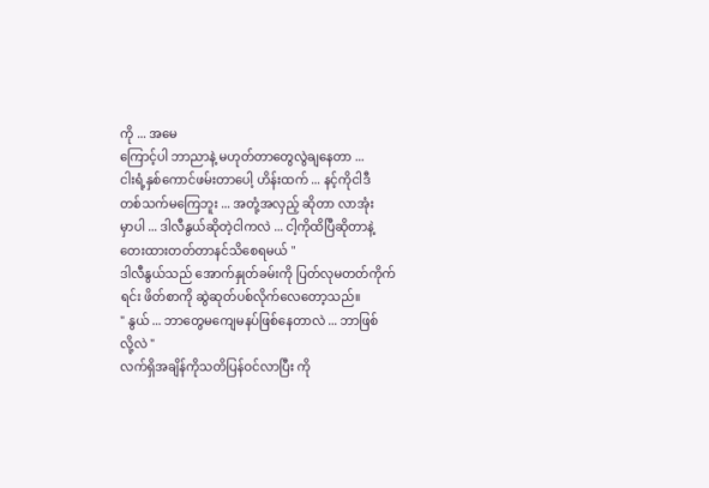ကို ... အမေ
ကြောင့်ပါ ဘာညာနဲ့ မဟုတ်တာတွေလွဲချနေတာ ...
ငါးရံ့နှစ်ကောင်ဖမ်းတာပေါ့ ဟိန်းထက် ... နင့်ကိုငါဒီ
တစ်သက်မကြေဘူး ... အတုံ့အလှည့် ဆိုတာ လာအုံး
မှာပါ ... ဒါလီနွယ်ဆိုတဲ့ငါကလဲ ... ငါ့ကိုထိပြီဆိုတာနဲ့
တေးထားတတ်တာနင်သိစေရမယ် "
ဒါလီနွယ်သည် အောက်နှုတ်ခမ်းကို ပြတ်လုမတတ်ကိုက်
ရင်း ဖိတ်စာကို ဆွဲဆုတ်ပစ်လိုက်လေတော့သည်။
" နွယ် ... ဘာတွေမကျေမနပ်ဖြစ်နေတာလဲ ... ဘာဖြစ်
လို့လဲ "
လက်ရှိအချိန်ကိုသတိပြန်ဝင်လာပြီး ကို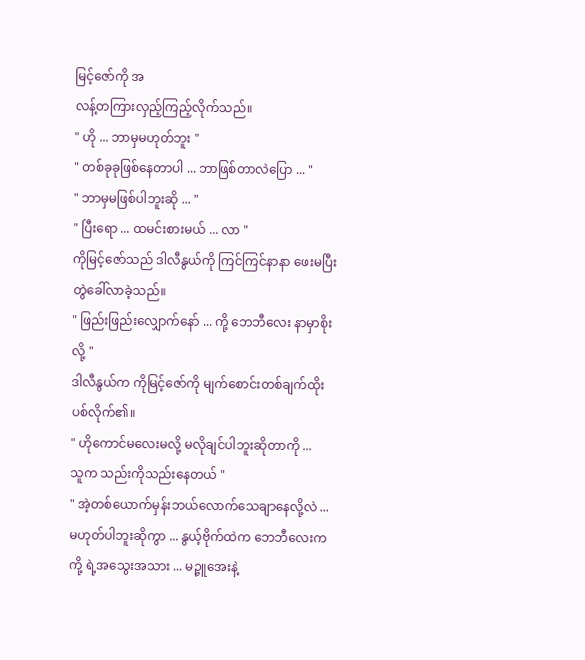မြင့်ဇော်ကို အ
လန့်တကြားလှည့်ကြည့်လိုက်သည်။
" ဟို ... ဘာမှမဟုတ်ဘူး "
" တစ်ခုခုဖြစ်နေတာပါ ... ဘာဖြစ်တာလဲပြော ... "
" ဘာမှမဖြစ်ပါဘူးဆို ... "
" ပြီးရော ... ထမင်းစားမယ် ... လာ "
ကိုမြင့်ဇော်သည် ဒါလီနွယ်ကို ကြင်ကြင်နာနာ ဖေးမပြီး
တွဲခေါ်လာခဲ့သည်။
" ဖြည်းဖြည်းလျှောက်နော် ... ကို့ ဘေဘီလေး နာမှာစိုး
လို့ "
ဒါလီနွယ်က ကိုမြင့်ဇော်ကို မျက်စောင်းတစ်ချက်ထိုး
ပစ်လိုက်၏။
" ဟိုကောင်မလေးမလို့ မလိုချင်ပါဘူးဆိုတာကို ...
သူက သည်းကိုသည်းနေတယ် "
" အဲ့တစ်ယောက်မှန်းဘယ်လောက်သေချာနေလို့လဲ ...
မဟုတ်ပါဘူးဆိုကွာ ... နွယ့်ဗိုက်ထဲက ဘေဘီလေးက
ကို့ ရဲ့အသွေးအသား ... မဉ္ဇူအေးနဲ့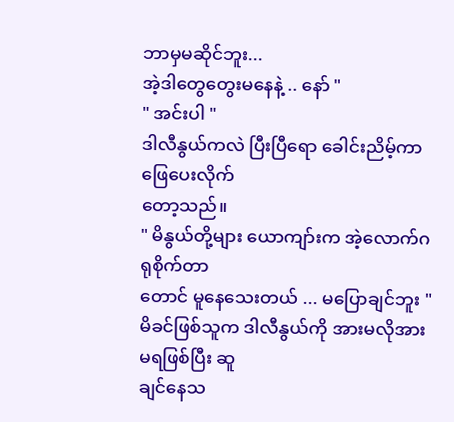ဘာမှမဆိုင်ဘူး...
အဲ့ဒါတွေတွေးမနေနဲ့ .. နော် "
" အင်းပါ "
ဒါလီနွယ်ကလဲ ပြီးပြီရော ခေါင်းညိမ့်ကာ ဖြေပေးလိုက်
တော့သည်။
" မိနွယ်တို့များ ယောကျာ်းက အဲ့လောက်ဂရုစိုက်တာ
တောင် မူနေသေးတယ် ... မပြောချင်ဘူး "
မိခင်ဖြစ်သူက ဒါလီနွယ်ကို အားမလိုအားမရဖြစ်ပြီး ဆူ
ချင်နေသ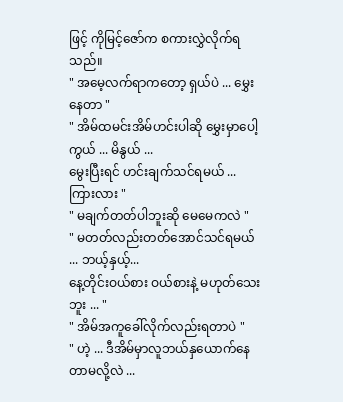ဖြင့် ကိုမြင့်ဇော်က စကားလွှဲလိုက်ရသည်။
" အမေ့လက်ရာကတော့ ရှယ်ပဲ ... မွှေးနေတာ "
" အိမ်ထမင်းအိမ်ဟင်းပါဆို မွှေးမှာပေါ့ကွယ် ... မိနွယ် ...
မွေးပြီးရင် ဟင်းချက်သင်ရမယ် ... ကြားလား "
" မချက်တတ်ပါဘူးဆို မေမေကလဲ "
" မတတ်လည်းတတ်အောင်သင်ရမယ် ... ဘယ့်နှယ့်...
နေ့တိုင်းဝယ်စား ဝယ်စားနဲ့ မဟုတ်သေးဘူး ... "
" အိမ်အကူခေါ်လိုက်လည်းရတာပဲ "
" ဟဲ့ ... ဒီအိမ်မှာလူဘယ်နှယောက်နေတာမလို့လဲ ...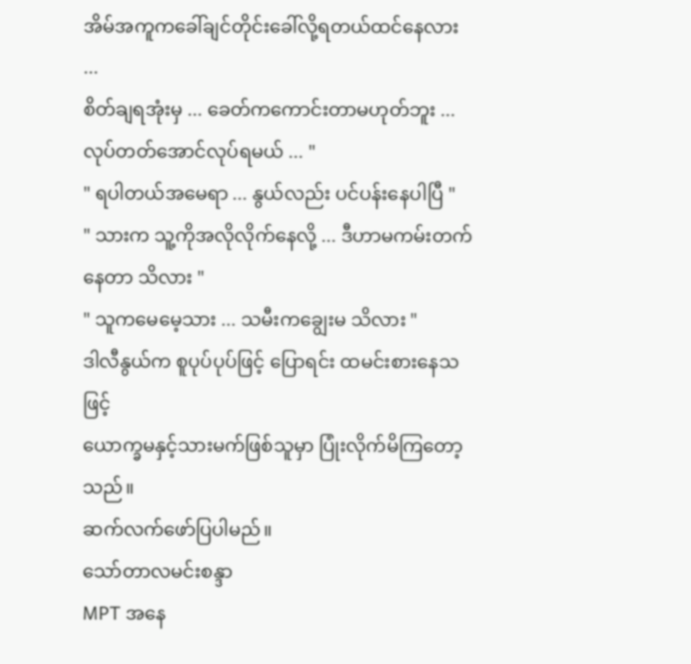အိမ်အကူကခေါ်ချင်တိုင်းခေါ်လို့ရတယ်ထင်နေလား ...
စိတ်ချရအုံးမှ ... ခေတ်ကကောင်းတာမဟုတ်ဘူး ...
လုပ်တတ်အောင်လုပ်ရမယ် ... "
" ရပါတယ်အမေရာ ... နွယ်လည်း ပင်ပန်းနေပါပြီ "
" သားက သူ့ကိုအလိုလိုက်နေလို့ ... ဒီဟာမကမ်းတက်
နေတာ သိလား "
" သူကမေမေ့သား ... သမီးကချွေးမ သိလား "
ဒါလီနွယ်က စူပုပ်ပုပ်ဖြင့် ပြောရင်း ထမင်းစားနေသဖြင့်
ယောက္ခမနှင့်သားမက်ဖြစ်သူမှာ ပြုံးလိုက်မိကြတော့
သည်။
ဆက်လက်ဖော်ပြပါမည်။
သော်တာလမင်းစန္ဒာ
MPT အနေ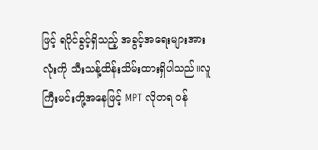ဖြင့် ရပိုင်ခွင့်ရှိသည့် အခွင့်အရေးများအားလုံးကို သီးသန့်ထိန်းသိမ်းထားရှိပါသည်။လူကြီးမင်းတို့အနေဖြင့် MPT လိုတရ ဝန်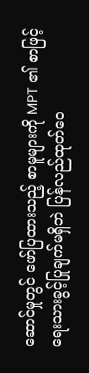ဆောင်မှုတွင် ဖော်ပြထားသည့် စာမူများကို MPT ၏ စာဖြင့်ရေးသားခွင့်ပြုချက်မရှိဘဲ ပြန်လည်ထုတ်ဝေ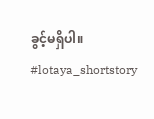ခွင့်မရှိပါ။
#lotaya_shortstory